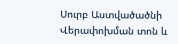Սուրբ Աստվածածնի Վերափոխման տոն և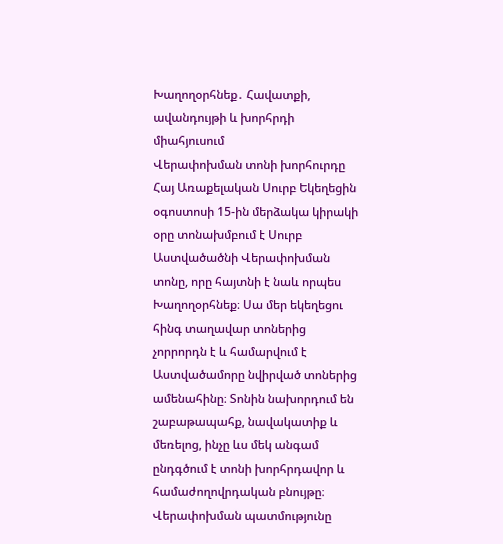Խաղողօրհնեք․ Հավատքի, ավանդույթի և խորհրդի միահյուսում
Վերափոխման տոնի խորհուրդը
Հայ Առաքելական Սուրբ Եկեղեցին օգոստոսի 15-ին մերձակա կիրակի օրը տոնախմբում է Սուրբ Աստվածածնի Վերափոխման տոնը, որը հայտնի է նաև որպես Խաղողօրհնեք։ Սա մեր եկեղեցու հինգ տաղավար տոներից չորրորդն է և համարվում է Աստվածամորը նվիրված տոներից ամենահինը։ Տոնին նախորդում են շաբաթապահք, նավակատիք և մեռելոց, ինչը ևս մեկ անգամ ընդգծում է տոնի խորհրդավոր և համաժողովրդական բնույթը։
Վերափոխման պատմությունը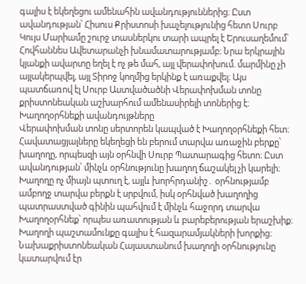գալիս է եկեղեցու ամենահին ավանդություններից։ Ըստ ավանդության՝ Հիսուս Քրիստոսի խաչելությունից հետո Սուրբ Կույս Մարիամը շուրջ տասներկու տարի ապրել է Երուսաղեմում՝ Հովհաննես Ավետարանչի խնամատարությամբ։ Նրա երկրային կյանքի ավարտը եղել է ոչ թե մահ, այլ վերափոխում. մարմինը չի այլակերպվել, այլ Տիրոջ կողմից երկինք է առաքվել։ Այս պատճառով էլ Սուրբ Աստվածածնի Վերափոխման տոնը քրիստոնեական աշխարհում ամենասիրելի տոներից է։
Խաղողօրհնեքի ավանդույթները
Վերափոխման տոնը սերտորեն կապված է Խաղողօրհնեքի հետ։ Հավատացյալները եկեղեցի են բերում տարվա առաջին բերքը՝ խաղողը, որպեսզի այն օրհնվի Սուրբ Պատարագից հետո։ Ըստ ավանդության՝ մինչև օրհնությունը խաղող ճաշակել չի կարելի։ Խաղողը ոչ միայն պտուղ է, այլև խորհրդանիշ․ օրհնությամբ ամբողջ տարվա բերքն է սրբվում, իսկ օրհնված խաղողից պատրաստված գինին պահվում է մինչև հաջորդ տարվա Խաղողօրհնեք՝ որպես առատության և բարեբերության երաշխիք։
Խաղողի պաշտամունքը գալիս է հազարամյակների խորքից։ Նախաքրիստոնեական Հայաստանում խաղողի օրհնությունը կատարվում էր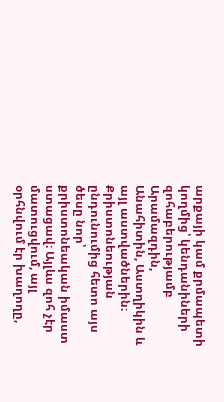արքայի կամ քրմապետի կողմից՝ կենդանիների զոհաբերությամբ Արամազդին, Անահիտին, Աստղիկին և այլ աստվածներին։ Քրիստոնեության ընդունումից հետո այս ծեսը նոր՝ քրիստոնեական իմաստ ստացավ։ Այլևս զոհ չէր մատուցվում, այլ օրհնվում էր խաղողը,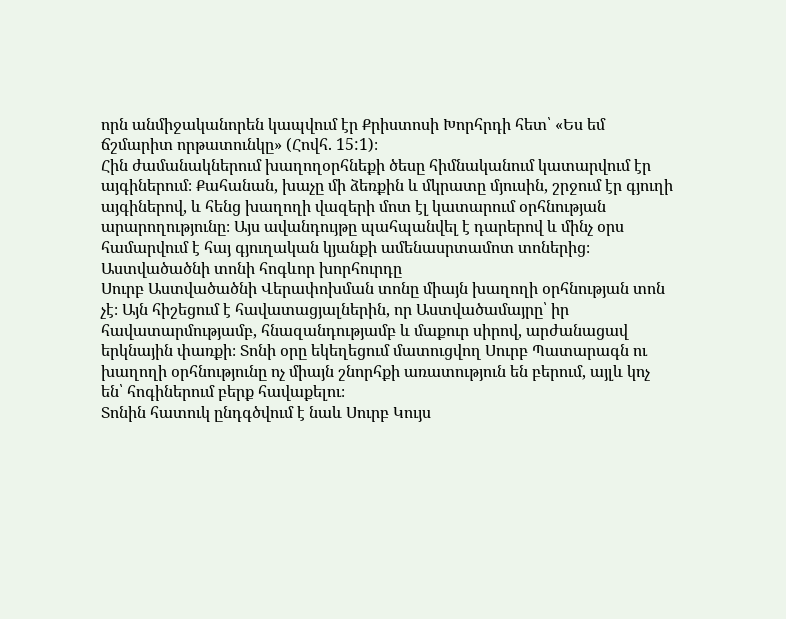որն անմիջականորեն կապվում էր Քրիստոսի Խորհրդի հետ՝ «Ես եմ ճշմարիտ որթատունկը» (Հովհ. 15:1)։
Հին ժամանակներում խաղողօրհնեքի ծեսը հիմնականում կատարվում էր այգիներում։ Քահանան, խաչը մի ձեռքին և մկրատը մյուսին, շրջում էր գյուղի այգիներով, և հենց խաղողի վազերի մոտ էլ կատարում օրհնության արարողությունը։ Այս ավանդույթը պահպանվել է դարերով և մինչ օրս համարվում է հայ գյուղական կյանքի ամենասրտամոտ տոներից։
Աստվածածնի տոնի հոգևոր խորհուրդը
Սուրբ Աստվածածնի Վերափոխման տոնը միայն խաղողի օրհնության տոն չէ։ Այն հիշեցում է հավատացյալներին, որ Աստվածամայրը՝ իր հավատարմությամբ, հնազանդությամբ և մաքուր սիրով, արժանացավ երկնային փառքի։ Տոնի օրը եկեղեցում մատուցվող Սուրբ Պատարագն ու խաղողի օրհնությունը ոչ միայն շնորհքի առատություն են բերում, այլև կոչ են՝ հոգիներում բերք հավաքելու։
Տոնին հատուկ ընդգծվում է նաև Սուրբ Կույս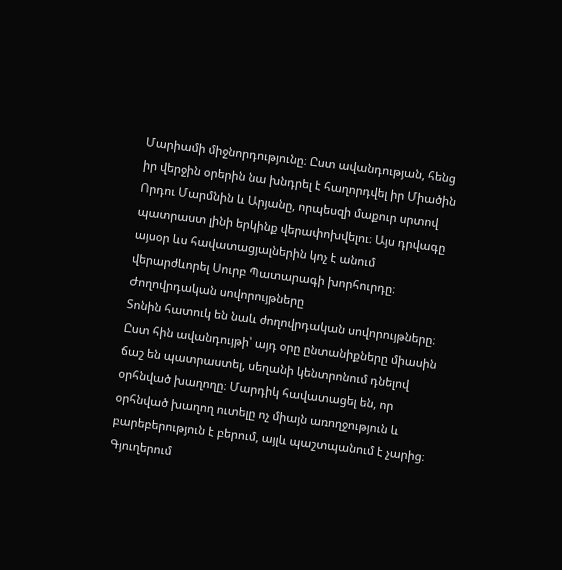Մարիամի միջնորդությունը։ Ըստ ավանդության, հենց իր վերջին օրերին նա խնդրել է հաղորդվել իր Միածին Որդու Մարմնին և Արյանը, որպեսզի մաքուր սրտով պատրաստ լինի երկինք վերափոխվելու։ Այս դրվագը այսօր ևս հավատացյալներին կոչ է անում վերարժևորել Սուրբ Պատարագի խորհուրդը։
Ժողովրդական սովորույթները
Տոնին հատուկ են նաև ժողովրդական սովորույթները։ Ըստ հին ավանդույթի՝ այդ օրը ընտանիքները միասին ճաշ են պատրաստել, սեղանի կենտրոնում դնելով օրհնված խաղողը։ Մարդիկ հավատացել են, որ օրհնված խաղող ուտելը ոչ միայն առողջություն և բարեբերություն է բերում, այլև պաշտպանում է չարից։ Գյուղերում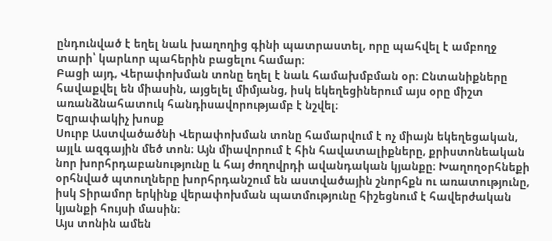ընդունված է եղել նաև խաղողից գինի պատրաստել, որը պահվել է ամբողջ տարի՝ կարևոր պահերին բացելու համար։
Բացի այդ, Վերափոխման տոնը եղել է նաև համախմբման օր։ Ընտանիքները հավաքվել են միասին, այցելել միմյանց, իսկ եկեղեցիներում այս օրը միշտ առանձնահատուկ հանդիսավորությամբ է նշվել։
Եզրափակիչ խոսք
Սուրբ Աստվածածնի Վերափոխման տոնը համարվում է ոչ միայն եկեղեցական, այլև ազգային մեծ տոն։ Այն միավորում է հին հավատալիքները, քրիստոնեական նոր խորհրդաբանությունը և հայ ժողովրդի ավանդական կյանքը։ Խաղողօրհնեքի օրհնված պտուղները խորհրդանշում են աստվածային շնորհքն ու առատությունը, իսկ Տիրամոր երկինք վերափոխման պատմությունը հիշեցնում է հավերժական կյանքի հույսի մասին։
Այս տոնին ամեն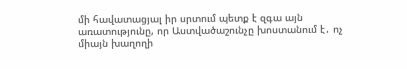մի հավատացյալ իր սրտում պետք է զգա այն առատությունը, որ Աստվածաշունչը խոստանում է․ ոչ միայն խաղողի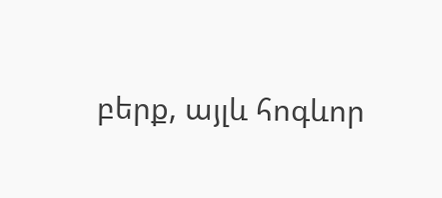բերք, այլև հոգևոր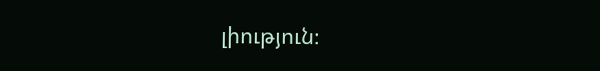լիություն։